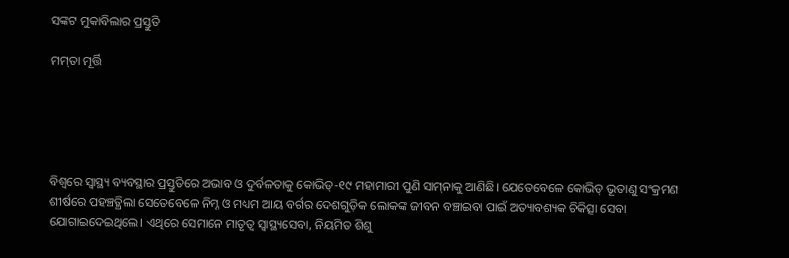ସଙ୍କଟ ମୁକାବିଲାର ପ୍ରସ୍ତୁତି

ମମ୍‌ତା ମୂର୍ତ୍ତି





ବିଶ୍ୱରେ ସ୍ବାସ୍ଥ୍ୟ ବ୍ୟବସ୍ଥାର ପ୍ରସ୍ତୁତିରେ ଅଭାବ ଓ ଦୁର୍ବଳତାକୁ କୋଭିଡ୍‌-୧୯ ମହାମାରୀ ପୁଣି ସାମ୍‌ନାକୁ ଆଣିଛି। ଯେତେବେଳେ କୋଭିଡ୍‌ ଭୂତାଣୁ ସଂକ୍ରମଣ ଶୀର୍ଷରେ ପହଞ୍ଚତ୍ଥିଲା ସେତେବେଳେ ନିମ୍ନ ଓ ମଧ୍ୟମ ଆୟ ବର୍ଗର ଦେଶଗୁଡ଼ିକ ଲୋକଙ୍କ ଜୀବନ ବଞ୍ଚାଇବା ପାଇଁ ଅତ୍ୟାବଶ୍ୟକ ଚିକିତ୍ସା ସେବା ଯୋଗାଇଦେଇଥିଲେ। ଏଥିରେ ସେମାନେ ମାତୃତ୍ୱ ସ୍ବାସ୍ଥ୍ୟସେବା, ନିୟମିତ ଶିଶୁ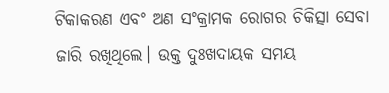ଟିକାକରଣ ଏବଂ ଅଣ ସଂକ୍ରାମକ ରୋଗର ଚିକିତ୍ସା ସେବା ଜାରି ରଖିଥିଲେ। ଉକ୍ତ ଦୁଃଖଦାୟକ ସମୟ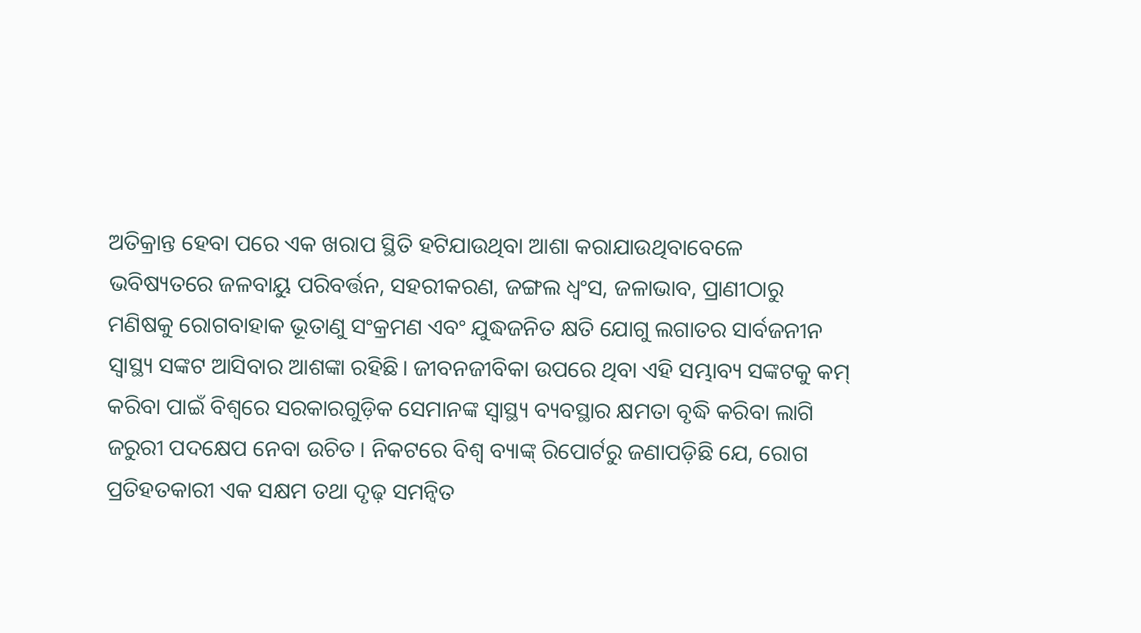ଅତିକ୍ରାନ୍ତ ହେବା ପରେ ଏକ ଖରାପ ସ୍ଥିତି ହଟିଯାଉଥିବା ଆଶା କରାଯାଉଥିବାବେଳେ ଭବିଷ୍ୟତରେ ଜଳବାୟୁ ପରିବର୍ତ୍ତନ, ସହରୀକରଣ, ଜଙ୍ଗଲ ଧ୍ୱଂସ, ଜଳାଭାବ, ପ୍ରାଣୀଠାରୁ ମଣିଷକୁ ରୋଗବାହାକ ଭୂତାଣୁ ସଂକ୍ରମଣ ଏବଂ ଯୁଦ୍ଧଜନିତ କ୍ଷତି ଯୋଗୁ ଲଗାତର ସାର୍ବଜନୀନ ସ୍ବାସ୍ଥ୍ୟ ସଙ୍କଟ ଆସିବାର ଆଶଙ୍କା ରହିଛି। ଜୀବନଜୀବିକା ଉପରେ ଥିବା ଏହି ସମ୍ଭାବ୍ୟ ସଙ୍କଟକୁ କମ୍‌ କରିବା ପାଇଁ ବିଶ୍ୱରେ ସରକାରଗୁଡ଼ିକ ସେମାନଙ୍କ ସ୍ବାସ୍ଥ୍ୟ ବ୍ୟବସ୍ଥାର କ୍ଷମତା ବୃଦ୍ଧି କରିବା ଲାଗି ଜରୁରୀ ପଦକ୍ଷେପ ନେବା ଉଚିତ। ନିକଟରେ ବିଶ୍ୱ ବ୍ୟାଙ୍କ୍‌ ରିପୋର୍ଟରୁ ଜଣାପଡ଼ିଛି ଯେ, ରୋଗ ପ୍ରତିହତକାରୀ ଏକ ସକ୍ଷମ ତଥା ଦୃଢ଼ ସମନ୍ବିତ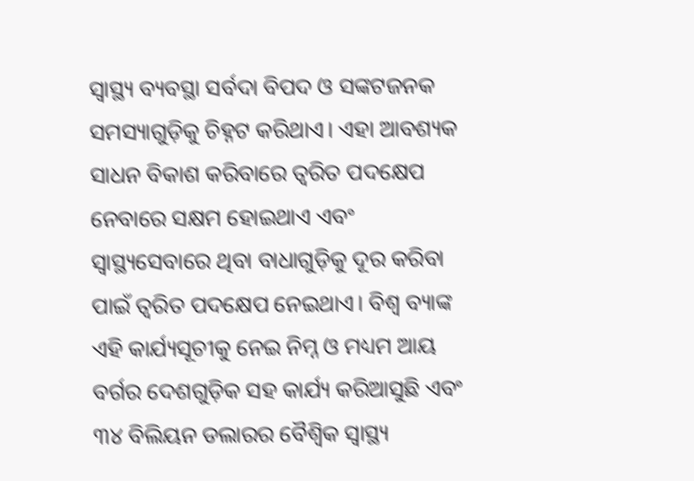ସ୍ବାସ୍ଥ୍ୟ ବ୍ୟବସ୍ଥା ସର୍ବଦା ବିପଦ ଓ ସଙ୍କଟଜନକ ସମସ୍ୟାଗୁଡ଼ିକୁ ଚିହ୍ନଟ କରିଥାଏ। ଏହା ଆବଶ୍ୟକ ସାଧନ ବିକାଶ କରିବାରେ ତ୍ୱରିତ ପଦକ୍ଷେପ ନେବାରେ ସକ୍ଷମ ହୋଇଥାଏ ଏବଂ ସ୍ବାସ୍ଥ୍ୟସେବାରେ ଥିବା ବାଧାଗୁଡ଼ିକୁ ଦୂର କରିବା ପାଇଁ ତ୍ୱରିତ ପଦକ୍ଷେପ ନେଇଥାଏ। ବିଶ୍ୱ ବ୍ୟାଙ୍କ ଏହି କାର୍ଯ୍ୟସୂଚୀକୁ ନେଇ ନିମ୍ନ ଓ ମଧ୍ୟମ ଆୟ ବର୍ଗର ଦେଶଗୁଡ଼ିକ ସହ କାର୍ଯ୍ୟ କରିଆସୁଛି ଏବଂ ୩୪ ବିଲିୟନ ଡଲାରର ବୈଶ୍ୱିକ ସ୍ବାସ୍ଥ୍ୟ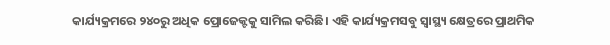କାର୍ଯ୍ୟକ୍ରମରେ ୨୪୦ରୁ ଅଧିକ ପ୍ରୋଜେକ୍ଟକୁ ସାମିଲ କରିଛି। ଏହି କାର୍ଯ୍ୟକ୍ରମସବୁ ସ୍ବାସ୍ଥ୍ୟ କ୍ଷେତ୍ରରେ ପ୍ରାଥମିକ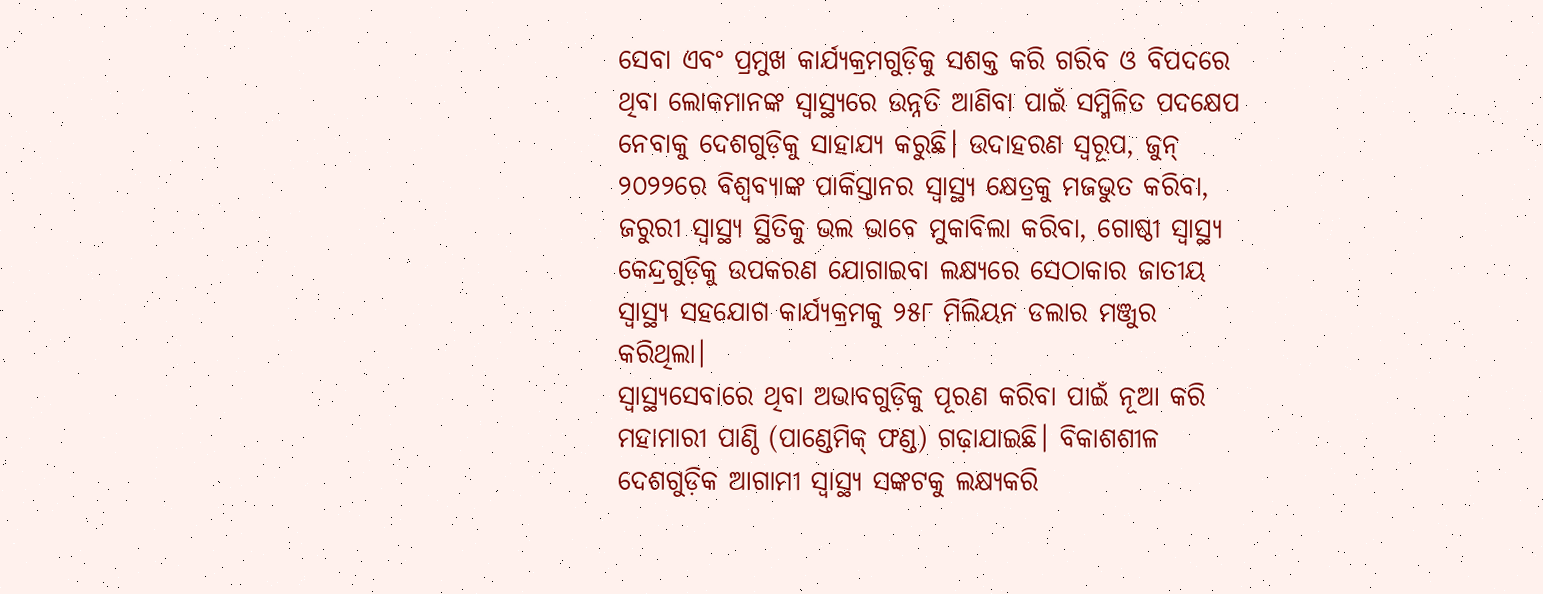ସେବା ଏବଂ ପ୍ରମୁଖ କାର୍ଯ୍ୟକ୍ରମଗୁଡ଼ିକୁ ସଶକ୍ତ କରି ଗରିବ ଓ ବିପଦରେ ଥିବା ଲୋକମାନଙ୍କ ସ୍ବାସ୍ଥ୍ୟରେ ଉନ୍ନତି ଆଣିବା ପାଇଁ ସମ୍ମିଳିତ ପଦକ୍ଷେପ ନେବାକୁ ଦେଶଗୁଡ଼ିକୁ ସାହାଯ୍ୟ କରୁଛି। ଉଦାହରଣ ସ୍ବରୂପ, ଜୁନ୍‌ ୨୦୨୨ରେ ବିଶ୍ୱବ୍ୟାଙ୍କ ପାକିସ୍ତାନର ସ୍ବାସ୍ଥ୍ୟ କ୍ଷେତ୍ରକୁ ମଜଭୁତ କରିବା, ଜରୁରୀ ସ୍ବାସ୍ଥ୍ୟ ସ୍ଥିତିକୁ ଭଲ ଭାବେ ମୁକାବିଲା କରିବା, ଗୋଷ୍ଠୀ ସ୍ବାସ୍ଥ୍ୟ କେନ୍ଦ୍ରଗୁଡ଼ିକୁ ଉପକରଣ ଯୋଗାଇବା ଲକ୍ଷ୍ୟରେ ସେଠାକାର ଜାତୀୟ ସ୍ବାସ୍ଥ୍ୟ ସହଯୋଗ କାର୍ଯ୍ୟକ୍ରମକୁ ୨୫୮ ମିଲିୟନ ଡଲାର ମଞ୍ଜୁର କରିଥିଲା।
ସ୍ବାସ୍ଥ୍ୟସେବାରେ ଥିବା ଅଭାବଗୁଡ଼ିକୁ ପୂରଣ କରିବା ପାଇଁ ନୂଆ କରି ମହାମାରୀ ପାଣ୍ଠି (ପାଣ୍ଡେମିକ୍‌ ଫଣ୍ଡ) ଗଢ଼ାଯାଇଛି। ବିକାଶଶୀଳ ଦେଶଗୁଡ଼ିକ ଆଗାମୀ ସ୍ବାସ୍ଥ୍ୟ ସଙ୍କଟକୁ ଲକ୍ଷ୍ୟକରି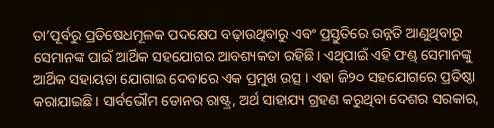ତା’ପୂର୍ବରୁ ପ୍ରତିଷେଧମୂଳକ ପଦକ୍ଷେପ ବଢ଼ାଉଥିବାରୁ ଏବଂ ପ୍ରସ୍ତୁତିରେ ଉନ୍ନତି ଆଣୁଥିବାରୁ ସେମାନଙ୍କ ପାଇଁ ଆର୍ଥିକ ସହଯୋଗର ଆବଶ୍ୟକତା ରହିଛି। ଏଥିପାଇଁ ଏହି ଫଣ୍ଡ୍‌ ସେମାନଙ୍କୁ ଆର୍ଥିକ ସହାୟତା ଯୋଗାଇ ଦେବାରେ ଏକ ପ୍ରମୁଖ ଉତ୍ସ । ଏହା ଜି୨୦ ସହଯୋଗରେ ପ୍ରତିଷ୍ଠା କରାଯାଇଛି। ସାର୍ବଭୌମ ଡୋନର ରାଷ୍ଟ୍ର, ଅର୍ଥ ସାହାଯ୍ୟ ଗ୍ରହଣ କରୁଥିବା ଦେଶର ସରକାର,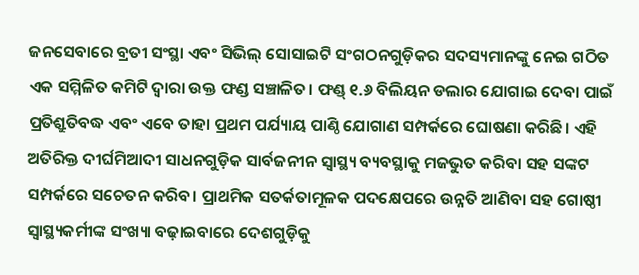ଜନସେବାରେ ବ୍ରତୀ ସଂସ୍ଥା ଏବଂ ସିଭିଲ୍‌ ସୋସାଇଟି ସଂଗଠନଗୁଡ଼ିକର ସଦସ୍ୟମାନଙ୍କୁ ନେଇ ଗଠିତ ଏକ ସମ୍ମିଳିତ କମିଟି ଦ୍ୱାରା ଉକ୍ତ ଫଣ୍ଡ ସଞ୍ଚାଳିତ। ଫଣ୍ଡ୍‌ ୧.୬ ବିଲିୟନ ଡଲାର ଯୋଗାଇ ଦେବା ପାଇଁ ପ୍ରତିଶ୍ରୁତିବଦ୍ଧ ଏବଂ ଏବେ ତାହା ପ୍ରଥମ ପର୍ଯ୍ୟାୟ ପାଣ୍ଠି ଯୋଗାଣ ସମ୍ପର୍କରେ ଘୋଷଣା କରିଛି। ଏହି ଅତିରିକ୍ତ ଦୀର୍ଘମିଆଦୀ ସାଧନଗୁଡ଼ିକ ସାର୍ବଜନୀନ ସ୍ବାସ୍ଥ୍ୟ ବ୍ୟବସ୍ଥାକୁ ମଜଭୁତ କରିବା ସହ ସଙ୍କଟ ସମ୍ପର୍କରେ ସଚେତନ କରିବ। ପ୍ରାଥମିକ ସତର୍କତାମୂଳକ ପଦକ୍ଷେପରେ ଉନ୍ନତି ଆଣିବା ସହ ଗୋଷ୍ଠୀ ସ୍ବାସ୍ଥ୍ୟକର୍ମୀଙ୍କ ସଂଖ୍ୟା ବଢ଼ାଇବାରେ ଦେଶଗୁଡ଼ିକୁ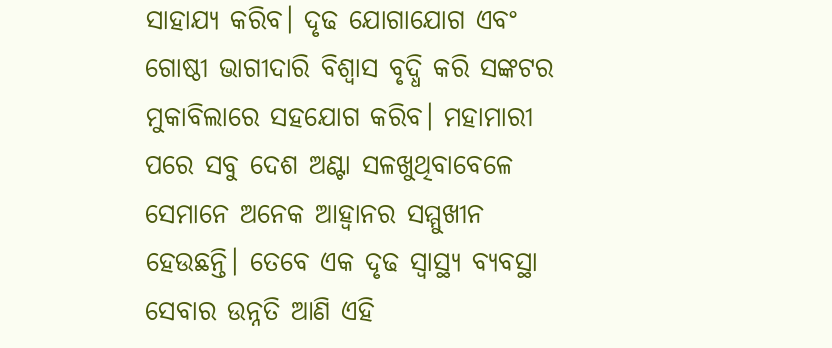ସାହାଯ୍ୟ କରିବ। ଦୃଢ ଯୋଗାଯୋଗ ଏବଂ ଗୋଷ୍ଠୀ ଭାଗୀଦାରି ବିଶ୍ୱାସ ବୃଦ୍ଧି କରି ସଙ୍କଟର ମୁକାବିଲାରେ ସହଯୋଗ କରିବ। ମହାମାରୀ ପରେ ସବୁ ଦେଶ ଅଣ୍ଟା ସଳଖୁଥିବାବେଳେ ସେମାନେ ଅନେକ ଆହ୍ବାନର ସମ୍ମୁଖୀନ ହେଉଛନ୍ତି। ତେବେ ଏକ ଦୃଢ ସ୍ବାସ୍ଥ୍ୟ ବ୍ୟବସ୍ଥା ସେବାର ଉନ୍ନତି ଆଣି ଏହି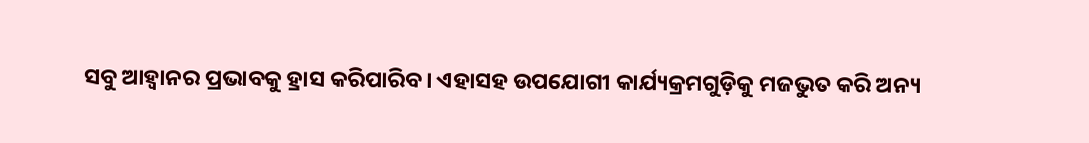ସବୁ ଆହ୍ବାନର ପ୍ରଭାବକୁ ହ୍ରାସ କରିପାରିବ। ଏହାସହ ଉପଯୋଗୀ କାର୍ଯ୍ୟକ୍ରମଗୁଡ଼ିକୁ ମଜଭୁତ କରି ଅନ୍ୟ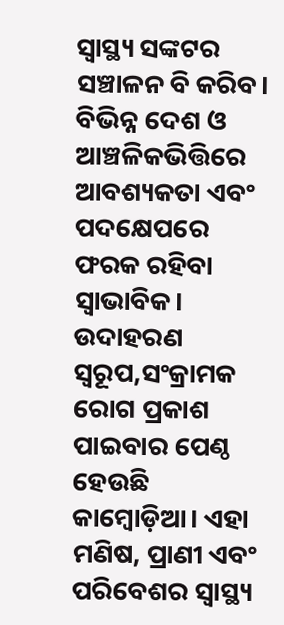ସ୍ବାସ୍ଥ୍ୟ ସଙ୍କଟର ସଞ୍ଚାଳନ ବି କରିବ।
ବିଭିନ୍ନ ଦେଶ ଓ ଆଞ୍ଚଳିକଭିତ୍ତିରେ ଆବଶ୍ୟକତା ଏବଂ ପଦକ୍ଷେପରେ ଫରକ ରହିବା ସ୍ବାଭାବିକ। ଉଦାହରଣ ସ୍ବରୂପ,ସଂକ୍ରାମକ ରୋଗ ପ୍ରକାଶ ପାଇବାର ପେଣ୍ଠ ହେଉଛି କାମ୍ବୋଡ଼ିଆ। ଏହା ମଣିଷ, ପ୍ରାଣୀ ଏବଂ ପରିବେଶର ସ୍ବାସ୍ଥ୍ୟ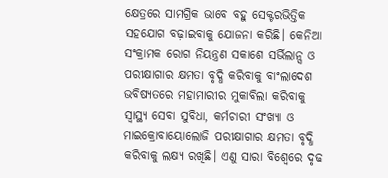କ୍ଷେତ୍ରରେ ସାମଗ୍ରିକ ଭାବେ ବହୁ ସେକ୍ଟରଭିତ୍ତିକ ସହଯୋଗ ବଢ଼ାଇବାକୁ ଯୋଜନା କରିଛି। କେନିଆ ସଂକ୍ରାମକ ରୋଗ ନିୟନ୍ତ୍ରଣ ସକାଶେ ସର୍ଭିଲାନ୍ସ ଓ ପରୀକ୍ଷାଗାର କ୍ଷମତା ବୃଦ୍ଧି କରିବାକୁ ବାଂଲାଦେଶ ଭବିଷ୍ୟତରେ ମହାମାରୀର ମୁକାବିଲା କରିବାକୁ ସ୍ବାସ୍ଥ୍ୟ ସେବା ସୁବିଧା, କର୍ମଚାରୀ ସଂଖ୍ୟା ଓ ମାଇକ୍ରୋବାୟୋଲୋଜି ପରୀକ୍ଷାଗାର କ୍ଷମତା ବୃଦ୍ଧି କରିବାକୁ ଲକ୍ଷ୍ୟ ରଖିଛି। ଏଣୁ ସାରା ବିଶ୍ୱେରେ ଦୃଢ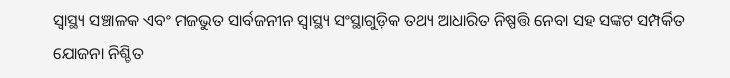ସ୍ବାସ୍ଥ୍ୟ ସଞ୍ଚାଳକ ଏବଂ ମଜଭୁତ ସାର୍ବଜନୀନ ସ୍ବାସ୍ଥ୍ୟ ସଂସ୍ଥାଗୁଡ଼ିକ ତଥ୍ୟ ଆଧାରିତ ନିଷ୍ପତ୍ତି ନେବା ସହ ସଙ୍କଟ ସମ୍ପର୍କିତ ଯୋଜନା ନିଶ୍ଚିତ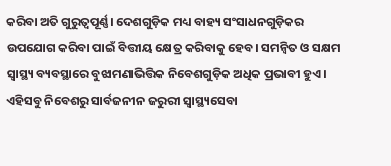କରିବା ଅତି ଗୁରୁତ୍ୱପୂର୍ଣ୍ଣ। ଦେଶଗୁଡ଼ିକ ମଧ୍ୟ ବାହ୍ୟ ସଂସାଧନଗୁଡ଼ିକର ଉପଯୋଗ କରିବା ପାଇଁ ବିତ୍ତୀୟ କ୍ଷେତ୍ର କରିବାକୁ ହେବ। ସମନ୍ବିତ ଓ ସକ୍ଷମ ସ୍ବାସ୍ଥ୍ୟ ବ୍ୟବସ୍ଥାରେ ବୁଝାମଣାଭିତ୍ତିକ ନିବେଶଗୁଡ଼ିକ ଅଧିକ ପ୍ରଭାବୀ ହୁଏ। ଏହିସବୁ ନିବେଶରୁ ସାର୍ବଜନୀନ ଜରୁରୀ ସ୍ବାସ୍ଥ୍ୟସେବା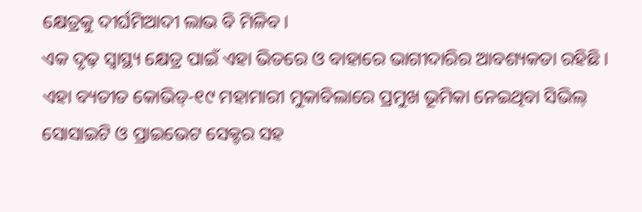କ୍ଷେତ୍ରକୁ ଦୀର୍ଘମିଆଦୀ ଲାଭ ବି ମିଳିବ।
ଏକ ଦୃଢ଼ ସ୍ବାସ୍ଥ୍ୟ କ୍ଷେତ୍ର ପାଇଁ ଏହା ଭିତରେ ଓ ବାହାରେ ଭାଗୀଦାରିର ଆବଶ୍ୟକତା ରହିଛି। ଏହା ବ୍ୟତୀତ କୋଭିଡ୍‌-୧୯ ମହାମାରୀ ମୁକାବିଲାରେ ପ୍ରମୁଖ ଭୂମିକା ନେଇଥିବା ସିଭିଲ୍‌ ସୋସାଇଟି ଓ ପ୍ରାଇଭେଟ ସେକ୍ଟର ସହ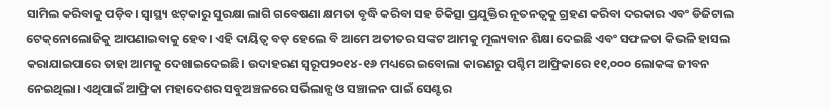ସାମିଲ କରିବାକୁ ପଡ଼ିବ। ସ୍ବାସ୍ଥ୍ୟ ଝଟ୍‌କାରୁ ସୁରକ୍ଷା ଲାଗି ଗବେଷଣା କ୍ଷମତା ବୃଦ୍ଧି କରିବା ସହ ଚିକିତ୍ସା ପ୍ରଯୁକ୍ତିର ନୂତନତ୍ୱକୁ ଗ୍ରହଣ କରିବା ଦରକାର ଏବଂ ଡିଜିଟାଲ ଟେକ୍‌ନୋଲୋଜିକୁ ଆପଣାଇବାକୁ ହେବ। ଏହି ଦାୟିତ୍ୱ ବଡ଼ ହେଲେ ବି ଆମେ ଅତୀତର ସଙ୍କଟ ଆମକୁ ମୂଲ୍ୟବାନ ଶିକ୍ଷା ଦେଇଛି ଏବଂ ସଫଳତା କିଭଳି ହାସଲ କରାଯାଇପାରେ ତାହା ଆମକୁ ଦେଖାଇଦେଇଛି। ଉଦାହରଣ ସ୍ବରୂପ୨୦୧୪-୧୬ ମଧ୍ୟରେ ଇବୋଲା କାରଣରୁ ପଶ୍ଚିମ ଆଫ୍ରିକାରେ ୧୧,୦୦୦ ଲୋକଙ୍କ ଜୀବନ ନେଇଥିଲା। ଏଥିପାଇଁ ଆଫ୍ରିକା ମହାଦେଶର ସବୁଅଞ୍ଚଳରେ ସର୍ଭିଲାନ୍ସ ଓ ସଞ୍ଚାଳନ ପାଇଁ ସେଣ୍ଟର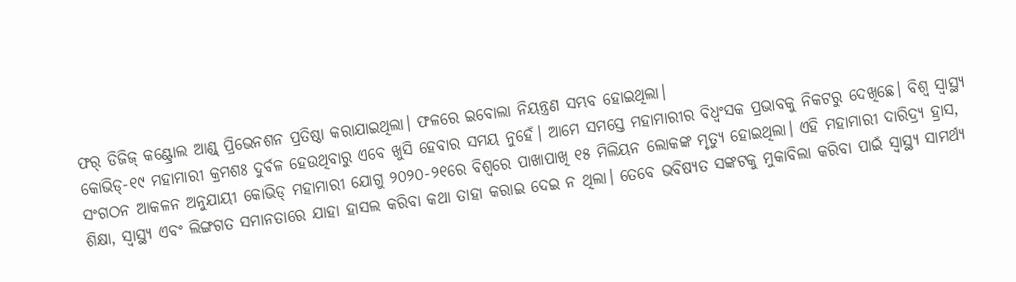ଫର୍‌ ଡିଜିଜ୍‌ କଣ୍ଟ୍ରୋଲ ଆଣ୍ଡ୍‌ ପ୍ରିଭେନଶନ ପ୍ରତିଷ୍ଠା କରାଯାଇଥିଲା। ଫଳରେ ଇବୋଲା ନିୟନ୍ତ୍ରଣ ସମ୍ଭବ ହୋଇଥିଲା।
କୋଭିଡ୍‌-୧୯ ମହାମାରୀ କ୍ରମଶଃ ଦୁର୍ବଳ ହେଉଥିବାରୁ ଏବେ ଖୁସି ହେବାର ସମୟ ନୁହେଁ। ଆମେ ସମସ୍ତେ ମହାମାରୀର ବିଧ୍ୱଂସକ ପ୍ରଭାବକୁ ନିକଟରୁ ଦେଖିଛେ। ବିଶ୍ୱ ସ୍ବାସ୍ଥ୍ୟ ସଂଗଠନ ଆକଳନ ଅନୁଯାୟୀ କୋଭିଡ୍‌ ମହାମାରୀ ଯୋଗୁ ୨୦୨୦-୨୧ରେ ବିଶ୍ୱରେ ପାଖାପାଖି ୧୫ ମିଲିୟନ ଲୋକଙ୍କ ମୃତ୍ୟୁ ହୋଇଥିଲା। ଏହି ମହାମାରୀ ଦାରିଦ୍ର୍ୟ ହ୍ରାସ, ଶିକ୍ଷା, ସ୍ବାସ୍ଥ୍ୟ ଏବଂ ଲିଙ୍ଗଗତ ସମାନତାରେ ଯାହା ହାସଲ କରିବା କଥା ତାହା କରାଇ ଦେଇ ନ ଥିଲା। ତେବେ ଭବିଷ୍ୟତ ସଙ୍କଟକୁ ମୁକାବିଲା କରିବା ପାଇଁ ସ୍ବାସ୍ଥ୍ୟ ସାମର୍ଥ୍ୟ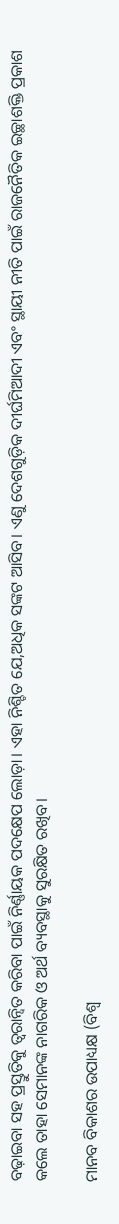ବଢ଼ାଇବା ସହ ପ୍ରସ୍ତୁତିକୁ ତ୍ୱରାନ୍ବିତ କରିବା ପାଇଁ ନିର୍ଣ୍ଣାୟକ ପଦକ୍ଷେପ ଲୋଡ଼ା। ଏହା ନିଶ୍ଚିତ ଯେ,ଅଧିକ ସଙ୍କଟ ଆସିବ। ଏଣୁ ଦେଶଗୁଡ଼ିକ ଦୀର୍ଘମିଆଦୀ ଏବଂ ସ୍ଥାୟୀ ନୀତି ପାଇଁ ରାଜନୈତିକ ଇଚ୍ଛାଶକ୍ତି ପ୍ରକାଶ କଲେ ତାହା ସେମାନଙ୍କ ନାଗରିକ ଓ ଅର୍ଥ ବ୍ୟବସ୍ଥାକୁ ସୁରକ୍ଷିତ ରଖିବ।

ମାନବ ବିକାଶର ଉପାଧ୍ୟକ୍ଷ (ବିଶ୍ୱ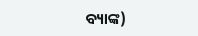ବ୍ୟାଙ୍କ)